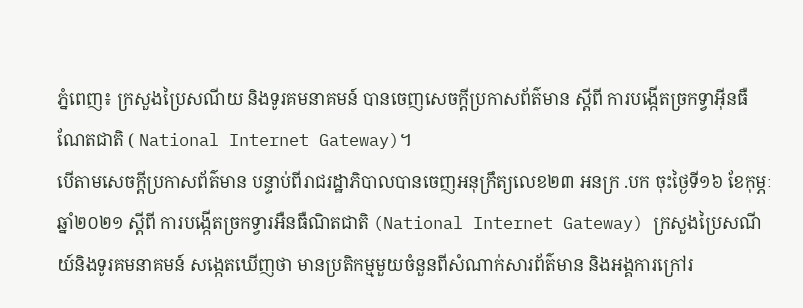ភ្នំពេញ៖ ក្រសួងប្រៃសណីយ និងទូរគមនាគមន៍ បានចេញសេចក្ដីប្រកាសព័ត៌មាន ស្ដីពី ការបង្កើតច្រកទ្វាអ៊ីនធឺណែតជាតិ ( National Internet Gateway)។
បើតាមសេចក្តីប្រកាសព័ត៌មាន បន្ទាប់ពីរាជរដ្ឋាភិបាលបានចេញអនុក្រឹត្យលេខ២៣ អនក្រ .បក ចុះថ្ងៃទី១៦ ខែកុម្ភៈ ឆ្នាំ២០២១ ស្តីពី ការបង្កើតច្រកទ្វារអឺនធឺណិតជាតិ (National Internet Gateway) ក្រសួងប្រៃសណីយ៍និងទូរគមនាគមន៍ សង្កេតឃើញថា មានប្រតិកម្មមួយចំនួនពីសំណាក់សារព័ត៌មាន និងអង្គការក្រៅរ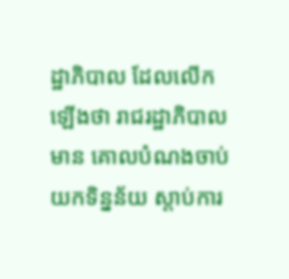ដ្ឋាភិបាល ដែលលើកឡើងថា រាជរដ្ឋាភិបាលមាន គោលបំណងចាប់យកទិន្នន័យ ស្តាប់ការ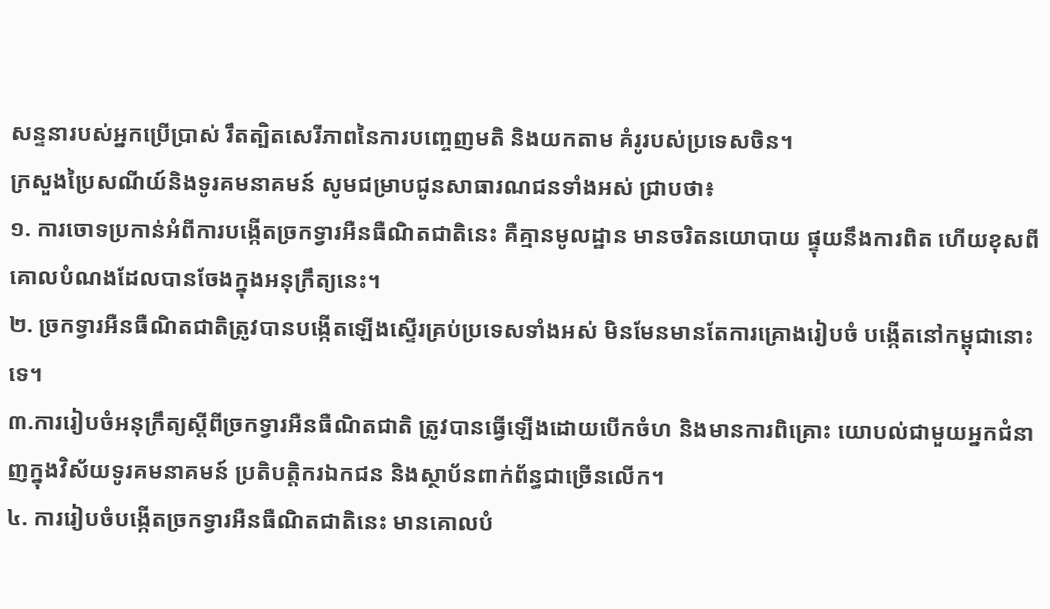សន្ទនារបស់អ្នកប្រើប្រាស់ រឹតត្បិតសេរីភាពនៃការបញ្ចេញមតិ និងយកតាម គំរូរបស់ប្រទេសចិន។
ក្រសួងប្រៃសណីយ៍និងទូរគមនាគមន៍ សូមជម្រាបជូនសាធារណជនទាំងអស់ ជ្រាបថា៖
១. ការចោទប្រកាន់អំពីការបង្កើតច្រកទ្វារអឺនធឺណិតជាតិនេះ គឺគ្មានមូលដ្ឋាន មានចរិតនយោបាយ ផ្ទុយនឹងការពិត ហើយខុសពីគោលបំណងដែលបានចែងក្នុងអនុក្រឹត្យនេះ។
២. ច្រកទ្វារអឺនធឺណិតជាតិត្រូវបានបង្កើតឡើងស្ទើរគ្រប់ប្រទេសទាំងអស់ មិនមែនមានតែការគ្រោងរៀបចំ បង្កើតនៅកម្ពុជានោះទេ។
៣.ការរៀបចំអនុក្រឹត្យស្តីពីច្រកទ្វារអឺនធឺណិតជាតិ ត្រូវបានធ្វើឡើងដោយបើកចំហ និងមានការពិគ្រោះ យោបល់ជាមួយអ្នកជំនាញក្នុងវិស័យទូរគមនាគមន៍ ប្រតិបត្តិករឯកជន និងស្ថាប័នពាក់ព័ន្ធជាច្រើនលើក។
៤. ការរៀបចំបង្កើតច្រកទ្វារអឺនធឺណិតជាតិនេះ មានគោលបំ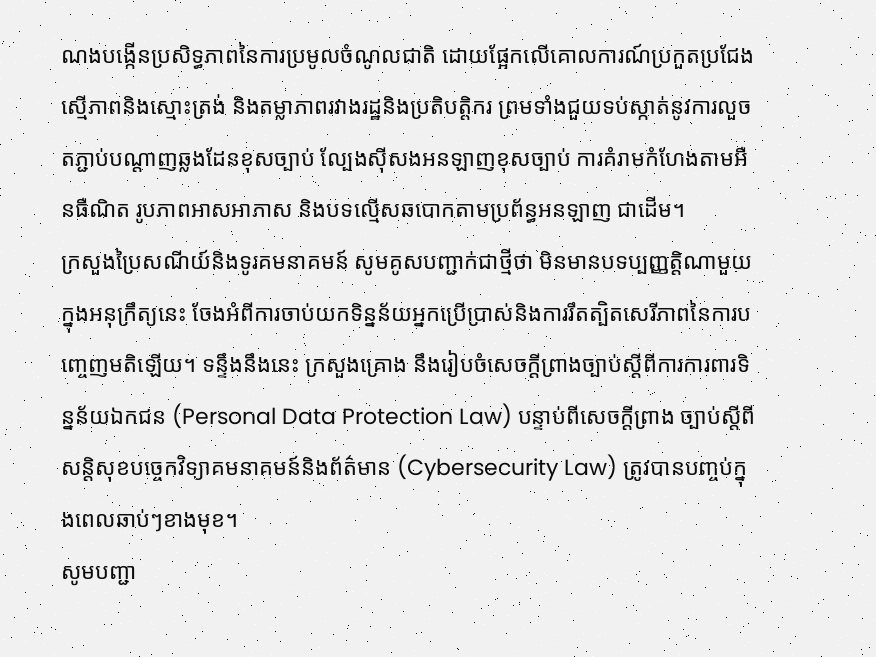ណងបង្កើនប្រសិទ្ធភាពនៃការប្រមូលចំណូលជាតិ ដោយផ្អែកលើគោលការណ៍ប្រកួតប្រជែងស្មើភាពនិងស្មោះត្រង់ និងតម្លាភាពរវាងរដ្ឋនិងប្រតិបត្តិករ ព្រមទាំងជួយទប់ស្កាត់នូវការលួចតភ្ជាប់បណ្តាញឆ្លងដែនខុសច្បាប់ ល្បែងស៊ីសងអនឡាញខុសច្បាប់ ការគំរាមកំហែងតាមអឺនធឺណិត រូបភាពអាសអាភាស និងបទល្មើសឆបោកតាមប្រព័ន្ធអនឡាញ ជាដើម។
ក្រសួងប្រៃសណីយ៍និងទូរគមនាគមន៍ សូមគូសបញ្ជាក់ជាថ្មីថា មិនមានបទប្បញ្ញត្តិណាមួយក្នុងអនុក្រឹត្យនេះ ចែងអំពីការចាប់យកទិន្នន័យអ្នកប្រើប្រាស់និងការរឹតត្បិតសេរីភាពនៃការបញ្ចេញមតិឡើយ។ ទន្ទឹងនឹងនេះ ក្រសួងគ្រោង នឹងរៀបចំសេចក្តីព្រាងច្បាប់ស្តីពីការការពារទិន្នន័យឯកជន (Personal Data Protection Law) បន្ទាប់ពីសេចក្តីព្រាង ច្បាប់ស្តីពីសន្តិសុខបច្ចេកវិទ្យាគមនាគមន៍និងព័ត៌មាន (Cybersecurity Law) ត្រូវបានបញ្ចប់ក្នុងពេលឆាប់ៗខាងមុខ។
សូមបញ្ជា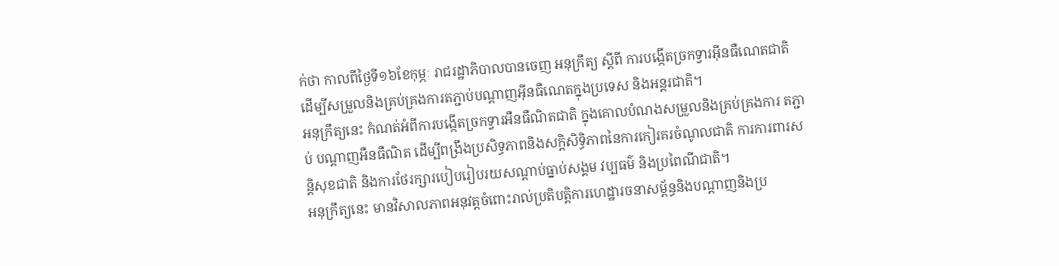ក់ថា កាលពីថ្ងៃទី១៦ខែកុម្ភៈ រាជរដ្ឋាភិបាលបានចេញ អនុក្រឹត្យ ស្ដីពី ការបង្កើតច្រកទ្វារអ៊ីនធឺណេតជាតិ ដើម្បីសម្រួលនិងគ្រប់គ្រងការតភ្ជាប់បណ្ដាញអ៊ីនធឺណេតក្នុងប្រទេស និងអន្តរជាតិ។
អនុក្រឹត្យនេះ កំណត់អំពីការបង្កើតច្រកទ្វារអឺនធឺណិតជាតិ ក្នុងគោលបំណងសម្រួលនិងគ្រប់គ្រងការ តភ្ជាប់ បណ្តាញអឺនធឺណិត ដើម្បីពង្រឹងប្រសិទ្ធភាពនិងសក្តិសិទ្ធិភាពនៃការកៀរគរចំណូលជាតិ ការការពារសន្តិសុខជាតិ និងការថែរក្សារបៀបរៀបរយសណ្តាប់ធ្នាប់សង្គម វប្បធម៌ និងប្រពៃណីជាតិ។
អនុក្រឹត្យនេះ មានវិសាលភាពអនុវត្តចំពោះរាល់ប្រតិបត្តិការហេដ្ឋារចនាសម្ព័ន្ធនិងបណ្តាញនិងប្រ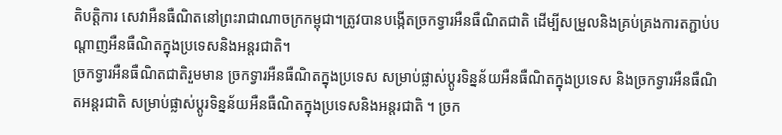តិបត្តិការ សេវាអឺនធឺណិតនៅព្រះរាជាណាចក្រកម្ពុជា។ត្រូវបានបង្កើតច្រកទ្វារអឺនធឺណិតជាតិ ដើម្បីសម្រួលនិងគ្រប់គ្រងការតភ្ជាប់បណ្តាញអឺនធឺណិតក្នុងប្រទេសនិងអន្តរជាតិ។
ច្រកទ្វារអឺនធឺណិតជាតិរួមមាន ច្រកទ្វារអឺនធឺណិតក្នុងប្រទេស សម្រាប់ផ្លាស់ប្តូរទិន្នន័យអឺនធឺណិតក្នុងប្រទេស និងច្រកទ្វារអឺនធឺណិតអន្តរជាតិ សម្រាប់ផ្លាស់ប្តូរទិន្នន័យអឺនធឺណិតក្នុងប្រទេសនិងអន្តរជាតិ ។ ច្រក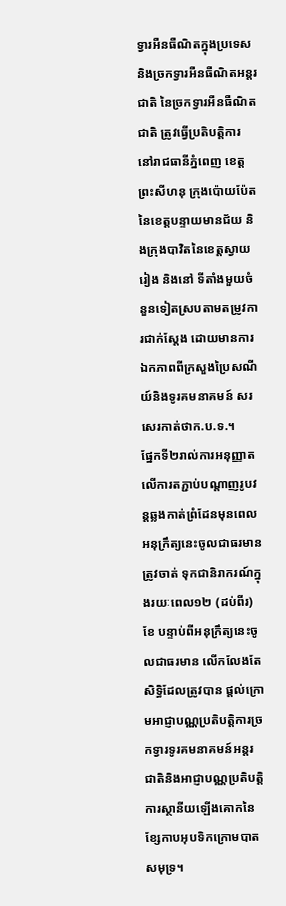ទ្វារអឺនធឺណិតក្នុងប្រទេស និងច្រកទ្វារអឺនធឺណិតអន្តរជាតិ នៃច្រកទ្វារអឺនធឺណិតជាតិ ត្រូវធ្វើប្រតិបត្តិការ នៅរាជធានីភ្នំពេញ ខេត្តព្រះសីហនុ ក្រុងប៉ោយប៉ែតនៃខេត្តបន្ទាយមានជ័យ និងក្រុងបាវិតនៃខេត្តស្វាយរៀង និងនៅ ទីតាំងមួយចំនួនទៀតស្របតាមតម្រូវការជាក់ស្តែង ដោយមានការឯកភាពពីក្រសួងប្រៃសណីយ៍និងទូរគមនាគមន៍ សរសេរកាត់ថាក.ប.ទ.។
ផ្នែកទី២រាល់ការអនុញ្ញាតលើការតភ្ជាប់បណ្តាញរូបវន្តឆ្លងកាត់ព្រំដែនមុនពេលអនុក្រឹត្យនេះចូលជាធរមាន ត្រូវចាត់ ទុកជានិរាករណ៍ក្នុងរយៈពេល១២ (ដប់ពីរ)ខែ បន្ទាប់ពីអនុក្រឹត្យនេះចូលជាធរមាន លើកលែងតែសិទ្ធិដែលត្រូវបាន ផ្ដល់ក្រោមអាជ្ញាបណ្ណប្រតិបត្តិការច្រកទ្វារទូរគមនាគមន៍អន្តរជាតិនិងអាជ្ញាបណ្ណប្រតិបត្តិការស្ថានីយឡើងគោកនៃ ខ្សែកាបអុបទិកក្រោមបាតសមុទ្រ។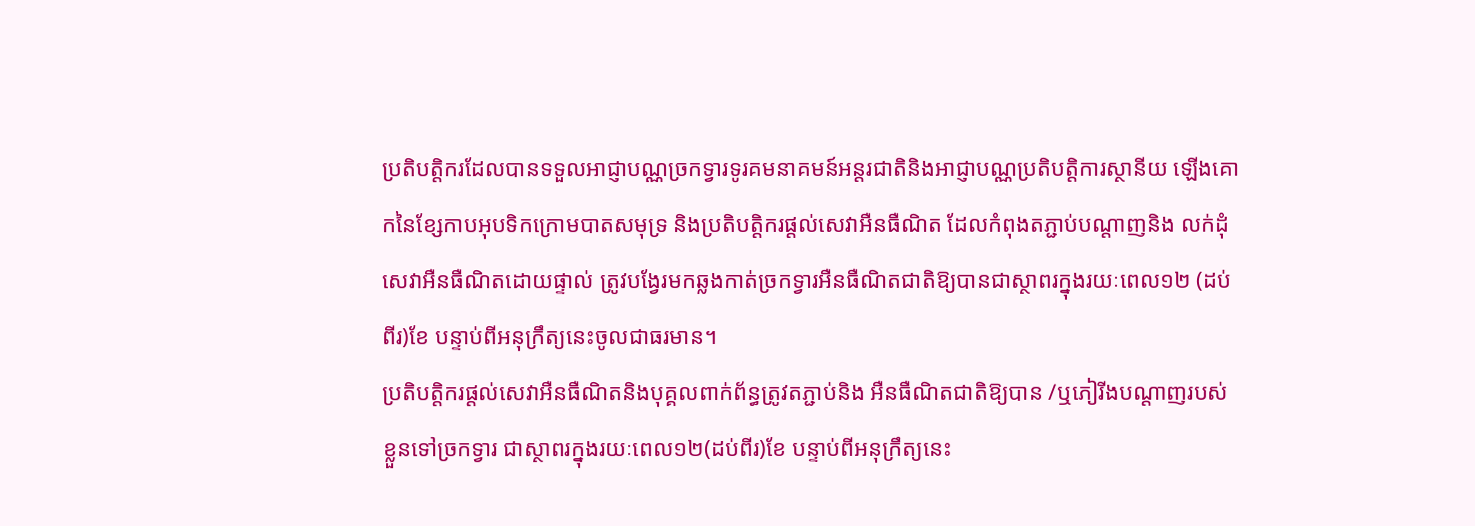ប្រតិបត្តិករដែលបានទទួលអាជ្ញាបណ្ណច្រកទ្វារទូរគមនាគមន៍អន្តរជាតិនិងអាជ្ញាបណ្ណប្រតិបត្តិការស្ថានីយ ឡើងគោកនៃខ្សែកាបអុបទិកក្រោមបាតសមុទ្រ និងប្រតិបត្តិករផ្ដល់សេវាអឺនធឺណិត ដែលកំពុងតភ្ជាប់បណ្តាញនិង លក់ដុំសេវាអឺនធឺណិតដោយផ្ទាល់ ត្រូវបង្វែរមកឆ្លងកាត់ច្រកទ្វារអឺនធឺណិតជាតិឱ្យបានជាស្ថាពរក្នុងរយៈពេល១២ (ដប់ពីរ)ខែ បន្ទាប់ពីអនុក្រឹត្យនេះចូលជាធរមាន។
ប្រតិបត្តិករផ្ដល់សេវាអឺនធឺណិតនិងបុគ្គលពាក់ព័ន្ធត្រូវតភ្ជាប់និង អឺនធឺណិតជាតិឱ្យបាន /ឬភៀរីងបណ្ដាញរបស់ខ្លួនទៅច្រកទ្វារ ជាស្ថាពរក្នុងរយៈពេល១២(ដប់ពីរ)ខែ បន្ទាប់ពីអនុក្រឹត្យនេះ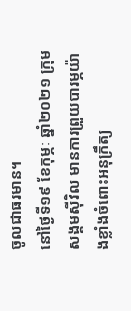ចូលជាធរមាន។
នៅថ្ងៃទី១៩ ខែកុម្ភៈ ឆ្នាំ២០២១ ក្រុមសង្គមស៊ីវិល មានការព្រួយបារម្ភយ៉ាងខ្លាំងចំពោះអនុក្រឹត្យ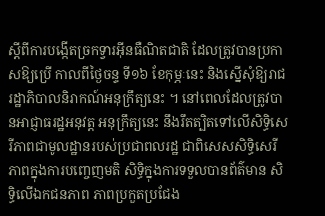ស្តីពីការបង្កើតច្រកទ្វារអ៊ីនធឺណិតជាតិ ដែលត្រូវបានប្រកាសឱ្យប្រើ កាលពីថ្ងៃចន្ទ ទី១៦ ខែកុម្ភៈនេះ និងស្នើសុំឱ្យរាជរដ្ឋាភិបាលនិរាកណ៍អនុក្រឹត្យនេះ ។ នៅពេលដែលត្រូវបានអាជ្ញាធរដ្ឋអនុវត្ត អនុក្រឹត្យនេះ នឹងរឹតត្បិតទៅលើសិទិ្ធសេរីភាពជាមូលដ្ឋានរបស់ប្រជាពលរដ្ឋ ជាពិសេសសិទិ្ធសេរីភាពក្នុងការបញ្ចេញមតិ សិទិ្ធក្នុងការទទួលបានព័ត៌មាន សិទិ្ធលើឯកជនភាព ភាពប្រកួតប្រជែង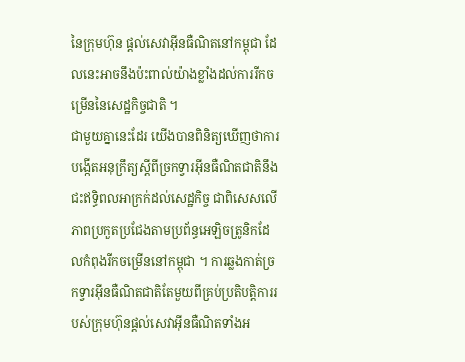នៃក្រុមហ៊ុន ផ្តល់សេវាអ៊ីនធឺណិតនៅកម្ពុជា ដែលនេះអាចនឹងប៉ះពាល់យ៉ាងខ្លាំងដល់ការរីកចម្រើននៃសេដ្ឋកិច្ចជាតិ ។
ជាមួយគ្នានេះដែរ យើងបានពិនិត្យឃើញថាការបង្កើតអនុក្រឹត្យស្តីពីច្រកទ្វារអ៊ីនធឺណិតជាតិនឹងជះឥទ្ធិពលអាក្រក់ដល់សេដ្ឋកិច្ច ជាពិសេសលើភាពប្រកួតប្រជែងតាមប្រព័ន្ធអេឡិចត្រូនិកដែលកំពុងរីកចម្រើននៅកម្ពុជា ។ ការឆ្លងកាត់ច្រកទ្វារអ៊ីនធឺណិតជាតិតែមួយពីគ្រប់ប្រតិបត្តិការរបស់ក្រុមហ៊ុនផ្តល់សេវាអ៊ីនធឺណិតទាំងអ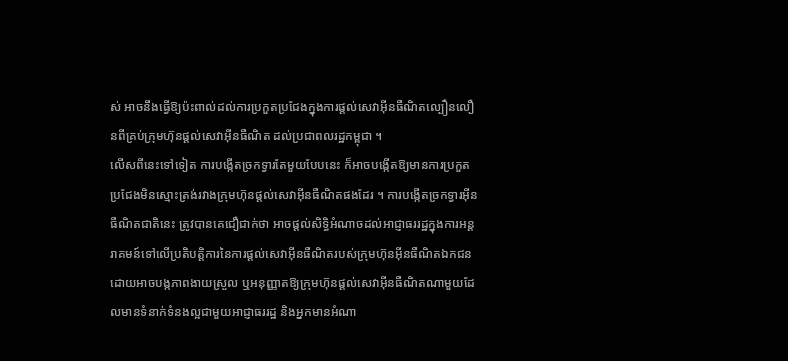ស់ អាចនឹងធ្វើឱ្យប៉ះពាល់ដល់ការប្រកួតប្រជែងក្នុងការផ្តល់សេវាអ៊ីនធឺណិតល្បឿនលឿនពីគ្រប់ក្រុមហ៊ុនផ្តល់សេវាអ៊ីនធឺណិត ដល់ប្រជាពលរដ្ឋកម្ពុជា ។
លើសពីនេះទៅទៀត ការបង្កើតច្រកទ្វារតែមួយបែបនេះ ក៏អាចបង្កើតឱ្យមានការប្រកួតប្រជែងមិនស្មោះត្រង់រវាងក្រុមហ៊ុនផ្តល់សេវាអ៊ីនធឺណិតផងដែរ ។ ការបង្កើតច្រកទ្វារអ៊ីនធឺណិតជាតិនេះ ត្រូវបានគេជឿជាក់ថា អាចផ្តល់សិទិ្ធអំណាចដល់អាជ្ញាធររដ្ឋក្នុងការអន្តរាគមន៍ទៅលើប្រតិបត្តិការនៃការផ្តល់សេវាអ៊ីនធឺណិតរបស់ក្រុមហ៊ុនអ៊ីនធឺណិតឯកជន ដោយអាចបង្កភាពងាយស្រួល ឬអនុញ្ញាតឱ្យក្រុមហ៊ុនផ្តល់សេវាអ៊ីនធឺណិតណាមួយដែលមានទំនាក់ទំនងល្អជាមួយអាជ្ញាធររដ្ឋ និងអ្នកមានអំណា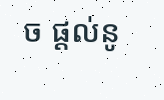ច ផ្តល់នូ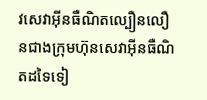វសេវាអ៊ីនធឺណិតល្បឿនលឿនជាងក្រុមហ៊ុនសេវាអ៊ីនធឺណិតដទៃទៀ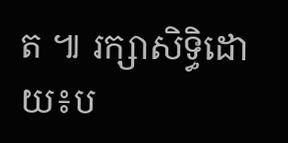ត ៕ រក្សាសិទ្ធិដោយ៖ប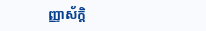ញ្ញាស័ក្តិ